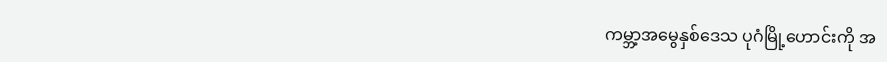ကမ္ဘာ့အမွေနှစ်ဒေသ ပုဂံမြို့ဟောင်းကို အ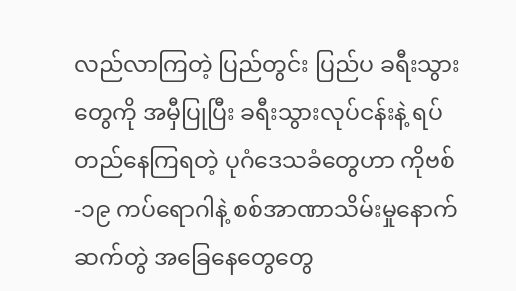လည်လာကြတဲ့ ပြည်တွင်း ပြည်ပ ခရီးသွားတွေကို အမှီပြုပြီး ခရီးသွားလုပ်ငန်းနဲ့ ရပ်တည်နေကြရတဲ့ ပုဂံဒေသခံတွေဟာ ကိုဗစ်-၁၉ ကပ်ရောဂါနဲ့ စစ်အာဏာသိမ်းမှုနောက်ဆက်တွဲ အခြေနေတွေတွေ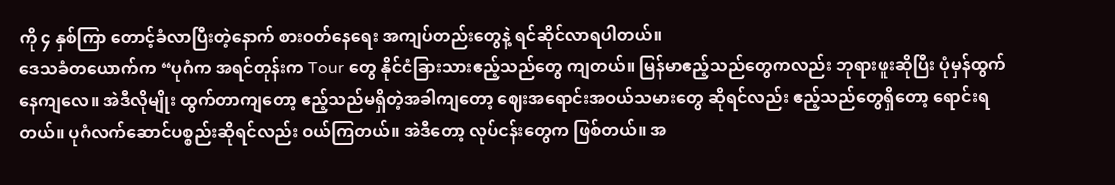ကို ၄ နှစ်ကြာ တောင့်ခံလာပြီးတဲ့နောက် စားဝတ်နေရေး အကျပ်တည်းတွေနဲ့ ရင်ဆိုင်လာရပါတယ်။
ဒေသခံတယောက်က “ပုဂံက အရင်တုန်းက Tour တွေ နိုင်ငံခြားသားဧည့်သည်တွေ ကျတယ်။ မြန်မာဧည့်သည်တွေကလည်း ဘုရားဖူးဆိုပြီး ပုံမှန်ထွက်နေကျလေ။ အဲဒီလိုမျိုး ထွက်တာကျတော့ ဧည့်သည်မရှိတဲ့အခါကျတော့ ဈေးအရောင်းအဝယ်သမားတွေ ဆိုရင်လည်း ဧည့်သည်တွေရှိတော့ ရောင်းရတယ်။ ပုဂံလက်ဆောင်ပစ္စည်းဆိုရင်လည်း ဝယ်ကြတယ်။ အဲဒီတော့ လုပ်ငန်းတွေက ဖြစ်တယ်။ အ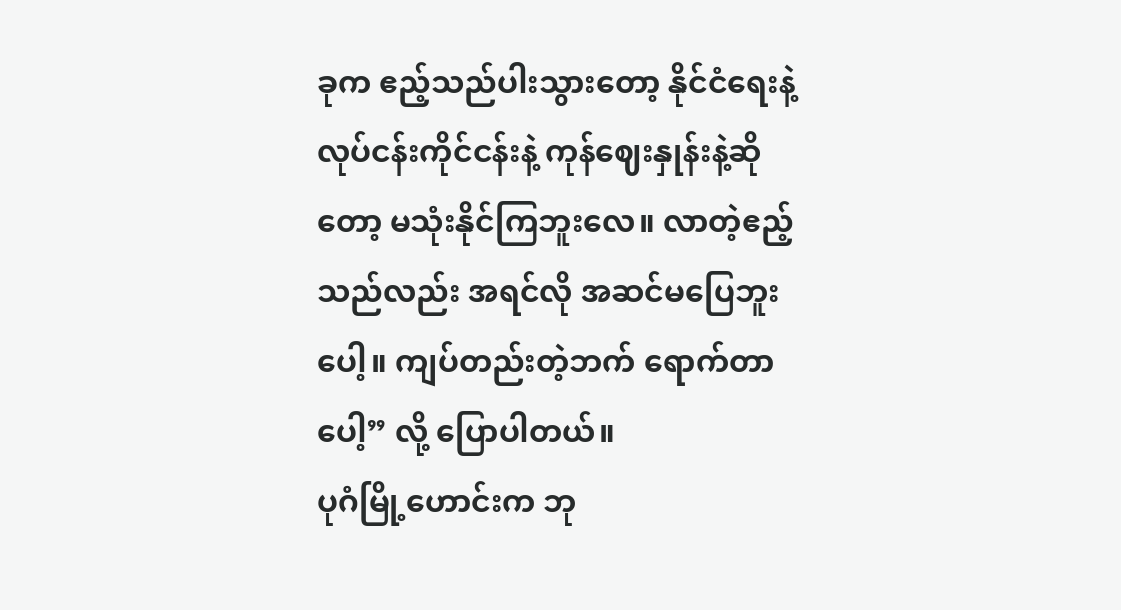ခုက ဧည့်သည်ပါးသွားတော့ နိုင်ငံရေးနဲ့ လုပ်ငန်းကိုင်ငန်းနဲ့ ကုန်ဈေးနှုန်းနဲ့ဆိုတော့ မသုံးနိုင်ကြဘူးလေ။ လာတဲ့ဧည့်သည်လည်း အရင်လို အဆင်မပြေဘူးပေါ့။ ကျပ်တည်းတဲ့ဘက် ရောက်တာပေါ့” လို့ ပြောပါတယ်။
ပုဂံမြို့ဟောင်းက ဘု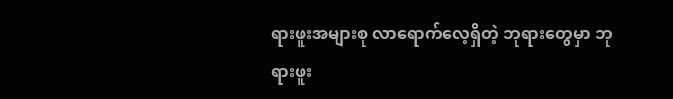ရားဖူးအများစု လာရောက်လေ့ရှိတဲ့ ဘုရားတွေမှာ ဘုရားဖူး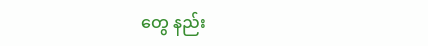တွေ နည်း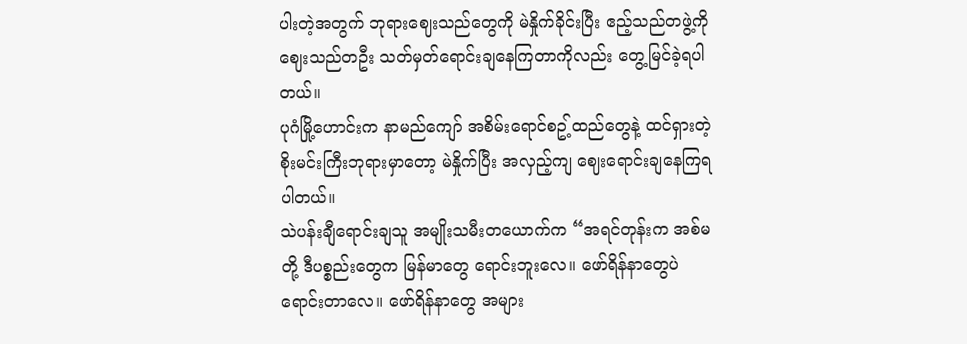ပါးတဲ့အတွက် ဘုရားဈေးသည်တွေကို မဲနှိုက်ခိုင်းပြီး ဧည့်သည်တဖွဲ့ကို ဈေးသည်တဦး သတ်မှတ်ရောင်းချနေကြတာကိုလည်း တွေ့မြင်ခဲ့ရပါတယ်။
ပုဂံမြို့ဟောင်းက နာမည်ကျော် အစိမ်းရောင်စဥ့်ထည်တွေနဲ့ ထင်ရှားတဲ့ စိုးမင်းကြီးဘုရားမှာတော့ မဲနှိုက်ပြီး အလှည့်ကျ ဈေးရောင်းချနေကြရပါတယ်။
သဲပန်းချီရောင်းချသူ အမျိုးသမီးတယောက်က “အရင်တုန်းက အစ်မတို့ ဒီပစ္စည်းတွေက မြန်မာတွေ ရောင်းဘူးလေ။ ဖော်ရိန်နာတွေပဲ ရောင်းတာလေ။ ဖော်ရိန်နာတွေ အများ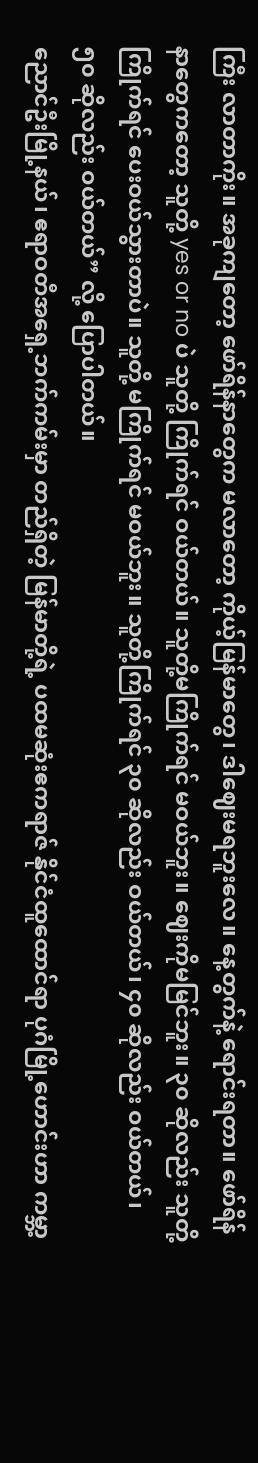ကြီး လာတာကိုး။ အခုကျတော့ ဖော်ရိန်နာတွေက မလာတော့ ကိုယ့်မြန်မာတွေ၊ ဒါဈေးမရဘူးလေ။ နေ့တွက်နဲ့ ရောင်းရတာ။ ဖော်ရိန်နာတွေကတော့ သူတို့ yes or no ပဲ သူတို့ ကြိုက်ရင် ဝယ်တယ်။ သူတို့မကြိုက်ရင် မဝယ်ဘူး။ ဈေးကိုမမြင်ဘူး။ ၃၀ ဆိုလည်း သူတို့ကြိုက်ရင် ပေးဝယ်သွားတာပဲ။ သူတို့ မကြိုက်ရင် မဝယ်ဘူး။ သူတို့ကြိုက်ရင် ၃၀ ဆိုလည်း ဝယ်တယ်၊ ၄၀ ဆိုလည်း ဝယ်တယ်၊ ၅၀ ဆိုလည်း ဝယ်တယ်” လို့ ပြောပါတယ်။
ညောင်ဦးမြို့နယ်၊ ဧရာဝတီအရှေ့ဘက်ကမ်းမှာ တည်ရှိတဲ့ မြန်မာတို့ရဲ့ ပထမဆုံးဧကရာဇ် နိုင်ငံထူထောင်ရာ ပုဂံမြို့ဟောင်းဟာ ကမ္ဘာ့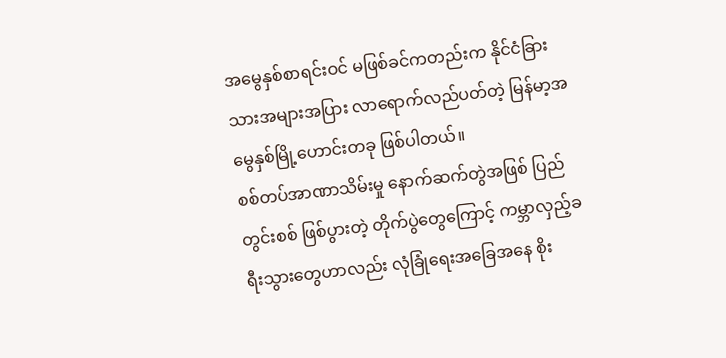အမွေနှစ်စာရင်းဝင် မဖြစ်ခင်ကတည်းက နိုင်ငံခြားသားအများအပြား လာရောက်လည်ပတ်တဲ့ မြန်မာ့အမွေနှစ်မြို့ဟောင်းတခု ဖြစ်ပါတယ်။
စစ်တပ်အာဏာသိမ်းမှု နောက်ဆက်တွဲအဖြစ် ပြည်တွင်းစစ် ဖြစ်ပွားတဲ့ တိုက်ပွဲတွေကြောင့် ကမ္ဘာလှည့်ခရီးသွားတွေဟာလည်း လုံခြုံရေးအခြေအနေ စိုး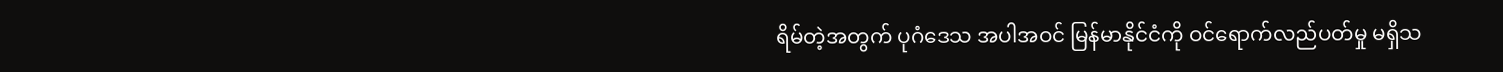ရိမ်တဲ့အတွက် ပုဂံဒေသ အပါအဝင် မြန်မာနိုင်ငံကို ဝင်ရောက်လည်ပတ်မှု မရှိသ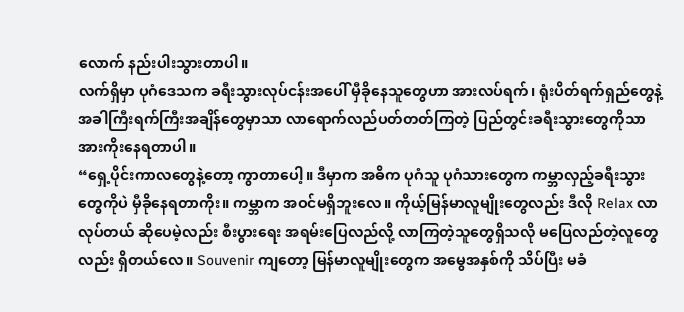လောက် နည်းပါးသွားတာပါ။
လက်ရှိမှာ ပုဂံဒေသက ခရီးသွားလုပ်ငန်းအပေါ် မှီခိုနေသူတွေဟာ အားလပ်ရက်၊ ရုံးပိတ်ရက်ရှည်တွေနဲ့ အခါကြီးရက်ကြီးအချိန်တွေမှာသာ လာရောက်လည်ပတ်တတ်ကြတဲ့ ပြည်တွင်းခရီးသွားတွေကိုသာ အားကိုးနေရတာပါ။
“ရှေ့ပိုင်းကာလတွေနဲ့တော့ ကွာတာပေါ့။ ဒီမှာက အဓိက ပုဂံသူ ပုဂံသားတွေက ကမ္ဘာလှည့်ခရီးသွားတွေကိုပဲ မှီခိုနေရတာကိုး။ ကမ္ဘာက အဝင်မရှိဘူးလေ။ ကိုယ့်မြန်မာလူမျိုးတွေလည်း ဒီလို Relax လာလုပ်တယ် ဆိုပေမဲ့လည်း စီးပွားရေး အရမ်းပြေလည်လို့ လာကြတဲ့သူတွေရှိသလို မပြေလည်တဲ့လူတွေလည်း ရှိတယ်လေ။ Souvenir ကျတော့ မြန်မာလူမျိုးတွေက အမွေအနှစ်ကို သိပ်ပြီး မခံ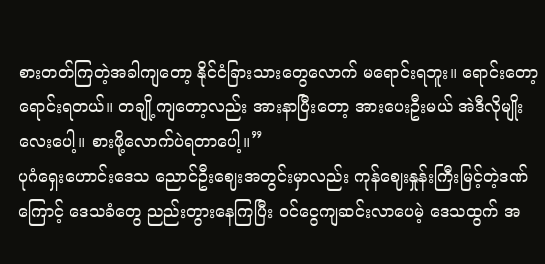စားတတ်ကြတဲ့အခါကျတော့ နိုင်ငံခြားသားတွေလောက် မရောင်းရဘူး။ ရောင်းတော့ရောင်းရတယ်။ တချို့ကျတော့လည်း အားနာပြီးတော့ အားပေးဦးမယ် အဲဒီလိုမျိုးလေးပေါ့။ စားဖို့လောက်ပဲရတာပေါ့။”
ပုဂံရှေးဟောင်းဒေသ ညောင်ဦးဈေးအတွင်းမှာလည်း ကုန်ဈေးနှုန်းကြီးမြင့်တဲ့ဒဏ်ကြောင့် ဒေသခံတွေ ညည်းတွားနေကြပြီး ဝင်ငွေကျဆင်းလာပေမဲ့ ဒေသထွက် အ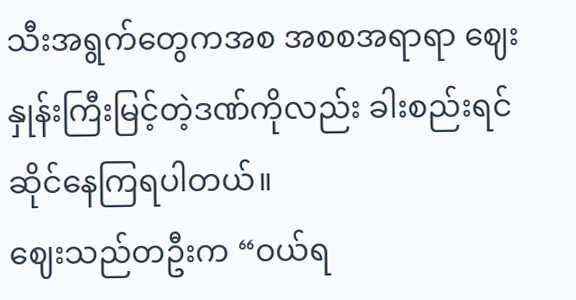သီးအရွက်တွေကအစ အစစအရာရာ ဈေးနှုန်းကြီးမြင့်တဲ့ဒဏ်ကိုလည်း ခါးစည်းရင်ဆိုင်နေကြရပါတယ်။
ဈေးသည်တဦးက “ဝယ်ရ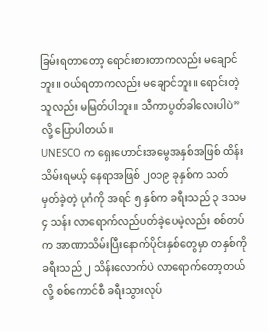ခြမ်းရတာတော့ ရောင်းစားတာကလည်း မချောင်ဘူး။ ဝယ်ရတာကလည်း မချောင်ဘူး။ ရောင်းတဲ့သူလည်း မမြတ်ပါဘူး။ သီကာပွတ်ခါလေးပါပဲ” လို့ ပြောပါတယ်။
UNESCO က ရှေးဟောင်းအမွေအနှစ်အဖြစ် ထိန်းသိမ်းရမယ့် နေရာအဖြစ် ၂၀၁၉ ခုနှစ်က သတ်မှတ်ခဲ့တဲ့ ပုဂံကို အရင် ၅ နှစ်က ခရီးသည် ၃ ဒသမ ၄ သန်း လာရောက်လည်ပတ်ခဲ့ပေမဲ့လည်း စစ်တပ်က အာဏာသိမ်းပြီးနောက်ပိုင်းနှစ်တွေမှာ တနှစ်ကို ခရီးသည် ၂ သိန်းလောက်ပဲ လာရောက်တော့တယ်လို့ စစ်ကောင်စီ ခရီးသွားလုပ်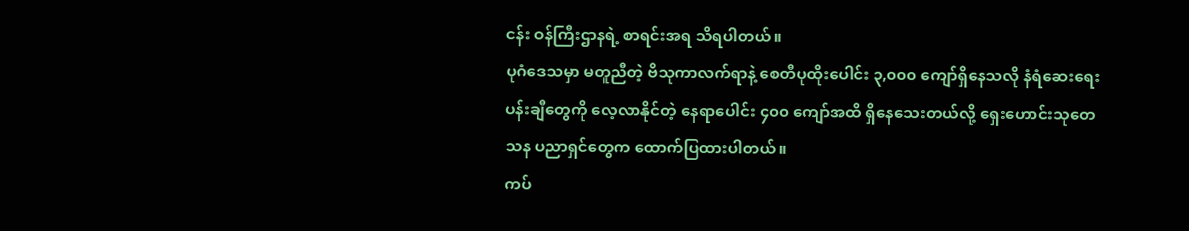ငန်း ဝန်ကြီးဌာနရဲ့ စာရင်းအရ သိရပါတယ်။
ပုဂံဒေသမှာ မတူညီတဲ့ ဗိသုကာလက်ရာနဲ့ စေတီပုထိုးပေါင်း ၃,၀၀၀ ကျော်ရှိနေသလို နံရံဆေးရေးပန်းချီတွေကို လေ့လာနိုင်တဲ့ နေရာပေါင်း ၄၀၀ ကျော်အထိ ရှိနေသေးတယ်လို့ ရှေးဟောင်းသုတေသန ပညာရှင်တွေက ထောက်ပြထားပါတယ်။
ကပ်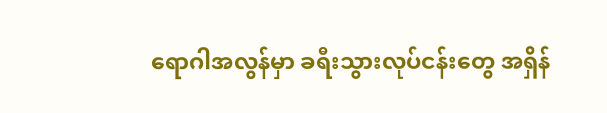ရောဂါအလွန်မှာ ခရီးသွားလုပ်ငန်းတွေ အရှိန်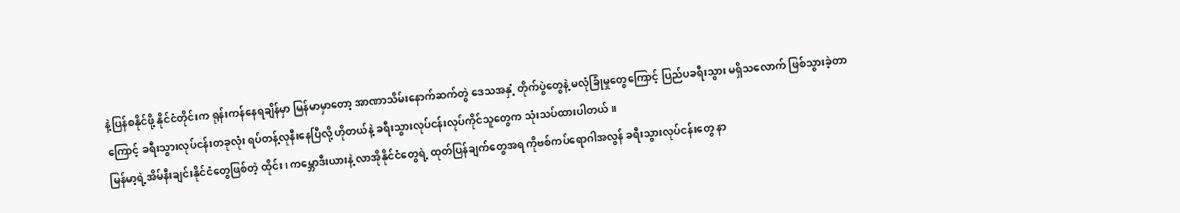နဲ့ပြန်စနိုင်ဖို့ နိုင်ငံတိုင်းက ရုန်းကန်နေရချိန်မှာ မြန်မာမှာတော့ အာဏာသိမ်းနောက်ဆက်တွဲ ဒေသအနှံ့ တိုက်ပွဲတွေနဲ့ မလုံခြုံမှုတွေကြောင့် ပြည်ပခရီးသွား မရှိသလောက် ဖြစ်သွားခဲ့တာကြောင့် ခရီးသွားလုပ်ငန်းတခုလုံး ရပ်တန့်လုနီးနေပြီလို့ ဟိုတယ်နဲ့ ခရီးသွားလုပ်ငန်းလုပ်ကိုင်သူတွေက သုံးသပ်ထားပါတယ်။
မြန်မာ့ရဲ့အိမ်နီးချင်းနိုင်ငံတွေဖြစ်တဲ့ ထိုင်း၊ ကမ္ဘောဒီးယားနဲ့ လာအိုနိုင်ငံတွေရဲ့ ထုတ်ပြန်ချက်တွေအရ ကိုဗစ်ကပ်ရောဂါအလွန် ခရီးသွားလုပ်ငန်းတွေ နာ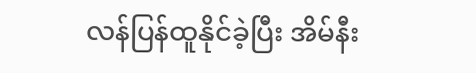လန်ပြန်ထူနိုင်ခဲ့ပြီး အိမ်နီး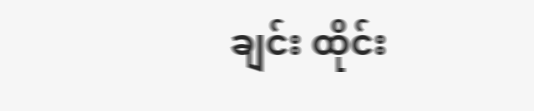ချင်း ထိုင်း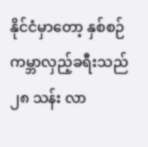နိုင်ငံမှာတော့ နှစ်စဉ် ကမ္ဘာလှည့်ခရီးသည် ၂၈ သန်း လာ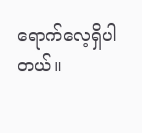ရောက်လေ့ရှိပါတယ်။